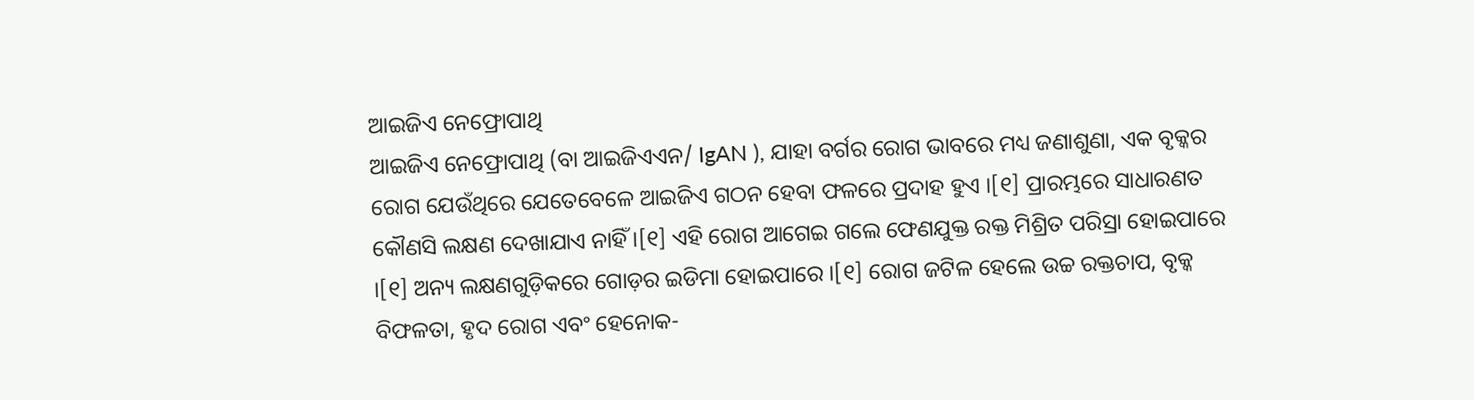ଆଇଜିଏ ନେଫ୍ରୋପାଥି
ଆଇଜିଏ ନେଫ୍ରୋପାଥି (ବା ଆଇଜିଏଏନ/ IgAN ), ଯାହା ବର୍ଗର ରୋଗ ଭାବରେ ମଧ୍ୟ ଜଣାଶୁଣା, ଏକ ବୃକ୍କର ରୋଗ ଯେଉଁଥିରେ ଯେତେବେଳେ ଆଇଜିଏ ଗଠନ ହେବା ଫଳରେ ପ୍ରଦାହ ହୁଏ ।[୧] ପ୍ରାରମ୍ଭରେ ସାଧାରଣତ କୌଣସି ଲକ୍ଷଣ ଦେଖାଯାଏ ନାହିଁ ।[୧] ଏହି ରୋଗ ଆଗେଇ ଗଲେ ଫେଣଯୁକ୍ତ ରକ୍ତ ମିଶ୍ରିତ ପରିସ୍ରା ହୋଇପାରେ ।[୧] ଅନ୍ୟ ଲକ୍ଷଣଗୁଡ଼ିକରେ ଗୋଡ଼ର ଇଡିମା ହୋଇପାରେ ।[୧] ରୋଗ ଜଟିଳ ହେଲେ ଉଚ୍ଚ ରକ୍ତଚାପ, ବୃକ୍କ ବିଫଳତା, ହୃଦ ରୋଗ ଏବଂ ହେନୋକ-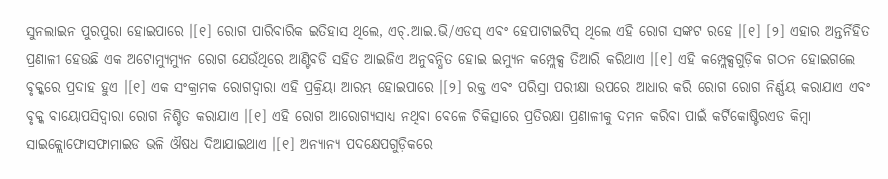ସୁନଲାଇନ ପୁରପୁରା ହୋଇପାରେ ।[୧] ରୋଗ ପାରିବାରିକ ଇତିହାସ ଥିଲେ, ଏଚ୍.ଆଇ.ଭି/ଏଡସ୍ ଏବଂ ହେପାଟାଇଟିସ୍ ଥିଲେ ଏହି ରୋଗ ସଙ୍କଟ ରହେ ।[୧] [୨] ଏହାର ଅନ୍ତର୍ନିହିତ ପ୍ରଣାଳୀ ହେଉଛି ଏକ ଅଟୋମ୍ୟୁମ୍ୟୁନ ରୋଗ ଯେଉଁଥିରେ ଆଣ୍ଟିବଡି ସହିତ ଆଇଜିଏ ଅନୁବନ୍ଧିତ ହୋଇ ଇମ୍ୟୁନ କମ୍ପ୍ଲେକ୍ସ ତିଆରି କରିଥାଏ ।[୧] ଏହି କମ୍ପ୍ଲେକ୍ସଗୁଡ଼ିକ ଗଠନ ହୋଇଗଲେ ବୃକ୍କରେ ପ୍ରଦାହ ହୁଏ ।[୧] ଏକ ସଂକ୍ରାମକ ରୋଗଦ୍ୱାରା ଏହି ପ୍ରକ୍ରିୟା ଆରମ୍ଭ ହୋଇପାରେ ।[୨] ରକ୍ତ ଏବଂ ପରିସ୍ରା ପରୀକ୍ଷା ଉପରେ ଆଧାର କରି ରୋଗ ରୋଗ ନିର୍ଣ୍ଣୟ କରାଯାଏ ଏବଂ ବୃକ୍କ ବାୟୋପସିଦ୍ୱାରା ରୋଗ ନିଶ୍ଚିତ କରାଯାଏ ।[୧] ଏହି ରୋଗ ଆରୋଗ୍ୟସାଧ୍ୟ ନଥିବା ବେଳେ ଚିକିତ୍ସାରେ ପ୍ରତିରକ୍ଷା ପ୍ରଣାଳୀକୁ ଦମନ କରିବା ପାଇଁ କର୍ଟିକୋଷ୍ଟିରଏଡ କିମ୍ବା ସାଇକ୍ଲୋଫୋସଫାମାଇଡ ଭଳି ଔଷଧ ଦିଆଯାଇଥାଏ ।[୧] ଅନ୍ୟାନ୍ୟ ପଦକ୍ଷେପଗୁଡ଼ିକରେ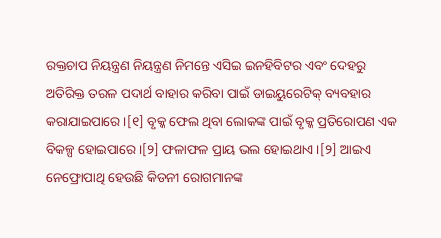ରକ୍ତଚାପ ନିୟନ୍ତ୍ରଣ ନିୟନ୍ତ୍ରଣ ନିମନ୍ତେ ଏସିଇ ଇନହିବିଟର ଏବଂ ଦେହରୁ ଅତିରିକ୍ତ ତରଳ ପଦାର୍ଥ ବାହାର କରିବା ପାଇଁ ଡାଇୟୁରେଟିକ୍ ବ୍ୟବହାର କରାଯାଇପାରେ ।[୧] ବୃକ୍କ ଫେଲ ଥିବା ଲୋକଙ୍କ ପାଇଁ ବୃକ୍କ ପ୍ରତିରୋପଣ ଏକ ବିକଳ୍ପ ହୋଇପାରେ ।[୨] ଫଳାଫଳ ପ୍ରାୟ ଭଲ ହୋଇଥାଏ ।[୨] ଆଇଏ ନେଫ୍ରୋପାଥି ହେଉଛି କିଡନୀ ରୋଗମାନଙ୍କ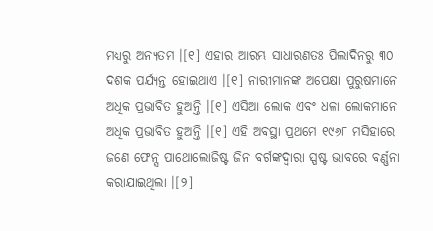ମଧ୍ୟରୁ ଅନ୍ୟତମ ।[୧] ଏହାର ଆରମ୍ଭ ସାଧାରଣତଃ ପିଲାଦିନରୁ ୩୦ ଦଶକ ପର୍ଯ୍ୟନ୍ତ ହୋଇଥାଏ ।[୧] ନାରୀମାନଙ୍କ ଅପେକ୍ଷା ପୁରୁଷମାନେ ଅଧିକ ପ୍ରଭାବିତ ହୁଅନ୍ତି ।[୧] ଏସିଆ ଲୋକ ଏବଂ ଧଳା ଲୋକମାନେ ଅଧିକ ପ୍ରଭାବିତ ହୁଅନ୍ତି ।[୧] ଏହି ଅବସ୍ଥା ପ୍ରଥମେ ୧୯୬୮ ମସିହାରେ ଜଣେ ଫେନ୍ସ ପାଥୋଲୋଜିଷ୍ଟ ଜିନ ବର୍ଗଙ୍କଦ୍ୱାରା ସ୍ପଷ୍ଟ ଭାବରେ ବର୍ଣ୍ଣନା କରାଯାଇଥିଲା ।[୨]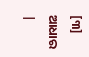[୩] ଆଧାର
|